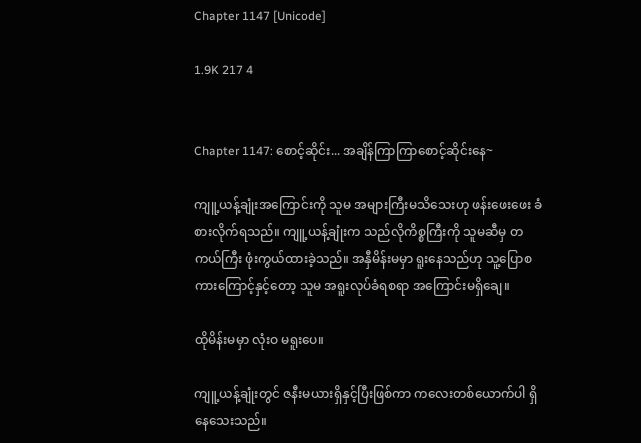Chapter 1147 [Unicode]

1.9K 217 4


Chapter 1147: စောင့်ဆိုင်း... အချိန်ကြာကြာစောင့်ဆိုင်းနေ~

ကျူ့ယန့်ချုံးအကြောင်းကို သူမ အများကြီးမသိသေးဟု ဖန်းဖေးဖေး ခံစားလိုက်ရသည်။ ကျူ့ယန့်ချုံးက သည်လိုကိစ္စကြီးကို သူမဆီမှ တကယ်ကြီး ဖုံးကွယ်ထားခဲ့သည်။ အနှီမိန်းမမှာ ရူးနေသည်ဟု သူ့ပြောစကားကြောင့်နှင့်တော့ သူမ အရူးလုပ်ခံရစရာ အကြောင်းမရှိချေ။

ထိုမိန်းမမှာ လုံးဝ မရူးပေ။

ကျူ့ယန့်ချုံးတွင် ဇနီးမယားရှိနှင့်ပြီးဖြစ်ကာ ကလေးတစ်ယောက်ပါ ရှိနေသေးသည်။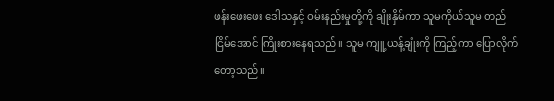ဖန်းဖေးဖေး ဒေါသနှင့် ဝမ်းနည်းမှုတို့ကို ချိုးနှိမ်ကာ သူမကိုယ်သူမ တည်ငြိမ်အောင် ကြိုးစားနေရသည်။ သူမ ကျူ့ယန့်ချုံးကို ကြည့်ကာ ပြောလိုက်တော့သည်။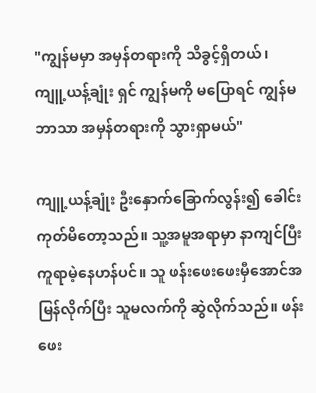"ကျွန်မမှာ အမှန်တရားကို သိခွင့်ရှိတယ်၊ ကျူ့ယန့်ချုံး ရှင် ကျွန်မကို မပြောရင် ကျွန်မဘာသာ အမှန်တရားကို သွားရှာမယ်"

ကျူ့ယန့်ချုံး ဦးနှောက်ခြောက်လွန်း၍ ခေါင်းကုတ်မိတော့သည်။ သူ့အမူအရာမှာ နာကျင်ပြီး ကူရာမဲ့နေဟန်ပင်။ သူ ဖန်းဖေးဖေးမှီအောင်အမြန်လိုက်ပြီး သူမလက်ကို ဆွဲလိုက်သည်။ ဖန်းဖေး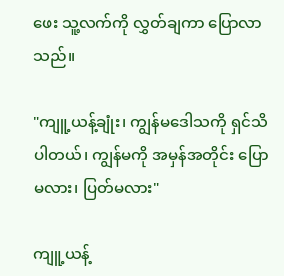ဖေး သူ့လက်ကို လွှတ်ချကာ ပြောလာသည်။

"ကျူ့ယန့်ချုံး၊ ကျွန်မဒေါသကို ရှင်သိပါတယ်၊ ကျွန်မကို အမှန်အတိုင်း ပြောမလား၊ ပြတ်မလား"

ကျူ့ယန့်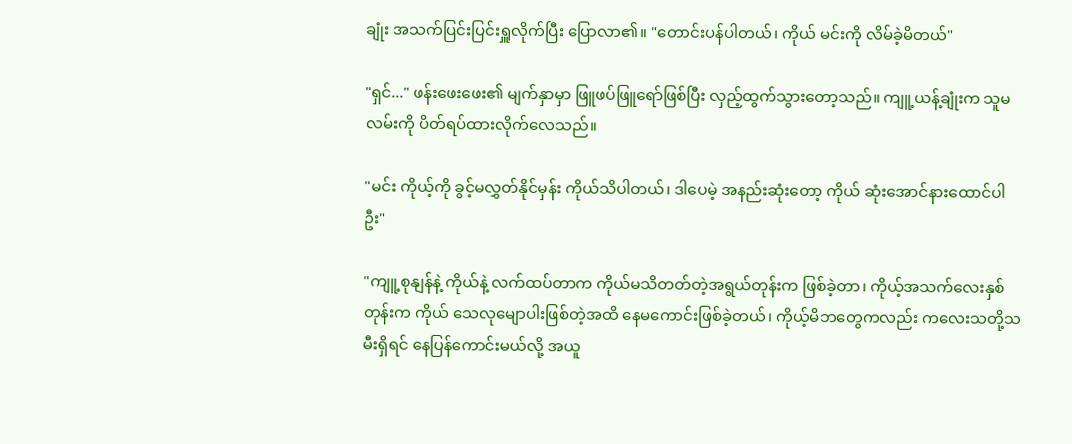ချုံး အသက်ပြင်းပြင်းရှူလိုက်ပြီး ပြောလာ၏။ "တောင်းပန်ပါတယ်၊ ကိုယ် မင်းကို လိမ်ခဲ့မိတယ်"

"ရှင်..." ဖန်းဖေးဖေး၏ မျက်နှာမှာ ဖြူဖပ်ဖြူရော်ဖြစ်ပြီး လှည့်ထွက်သွားတော့သည်။ ကျူ့ယန့်ချုံးက သူမလမ်းကို ပိတ်ရပ်ထားလိုက်လေသည်။

"မင်း ကိုယ့်ကို ခွင့်မလွှတ်နိုင်မှန်း ကိုယ်သိပါတယ်၊ ဒါပေမဲ့ အနည်းဆုံးတော့ ကိုယ် ဆုံးအောင်နားထောင်ပါဦး"

"ကျူ့စုနျန်နဲ့ ကိုယ်နဲ့ လက်ထပ်တာက ကိုယ်မသိတတ်တဲ့အရွယ်တုန်းက ဖြစ်ခဲ့တာ၊ ကိုယ့်အသက်လေးနှစ်တုန်းက ကိုယ် သေလုမျောပါးဖြစ်တဲ့အထိ နေမကောင်းဖြစ်ခဲ့တယ်၊ ကိုယ့်မိဘတွေကလည်း ကလေးသတို့သမီးရှိရင် နေပြန်ကောင်းမယ်လို့ အယူ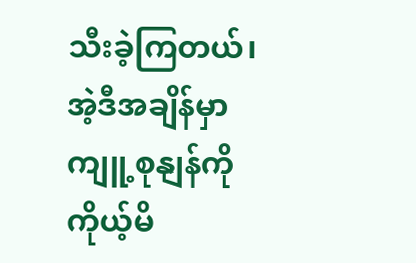သီးခဲ့ကြတယ်၊ အဲ့ဒီအချိန်မှာ ကျူ့စုနျန်ကို ကိုယ့်မိ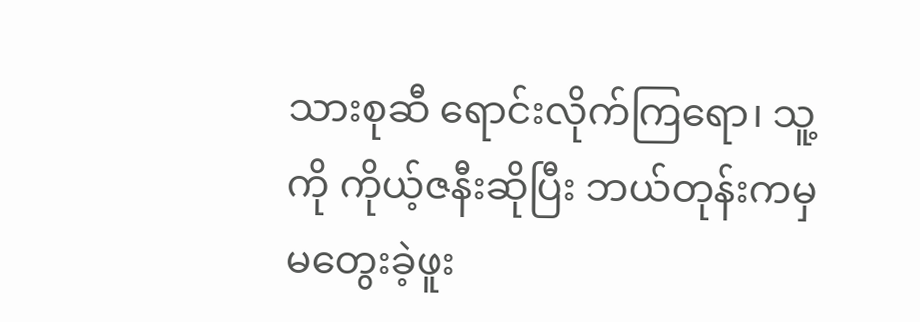သားစုဆီ ရောင်းလိုက်ကြရော၊ သူ့ကို ကိုယ့်ဇနီးဆိုပြီး ဘယ်တုန်းကမှ မတွေးခဲ့ဖူး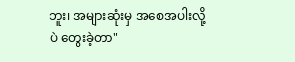ဘူး၊ အများဆုံးမှ အစေအပါးလို့ပဲ တွေးခဲ့တာ"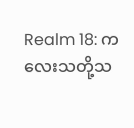Realm 18: ကလေးသတို့သ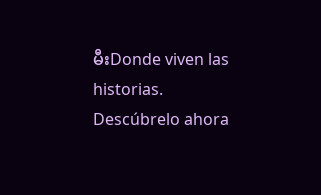မီးDonde viven las historias. Descúbrelo ahora